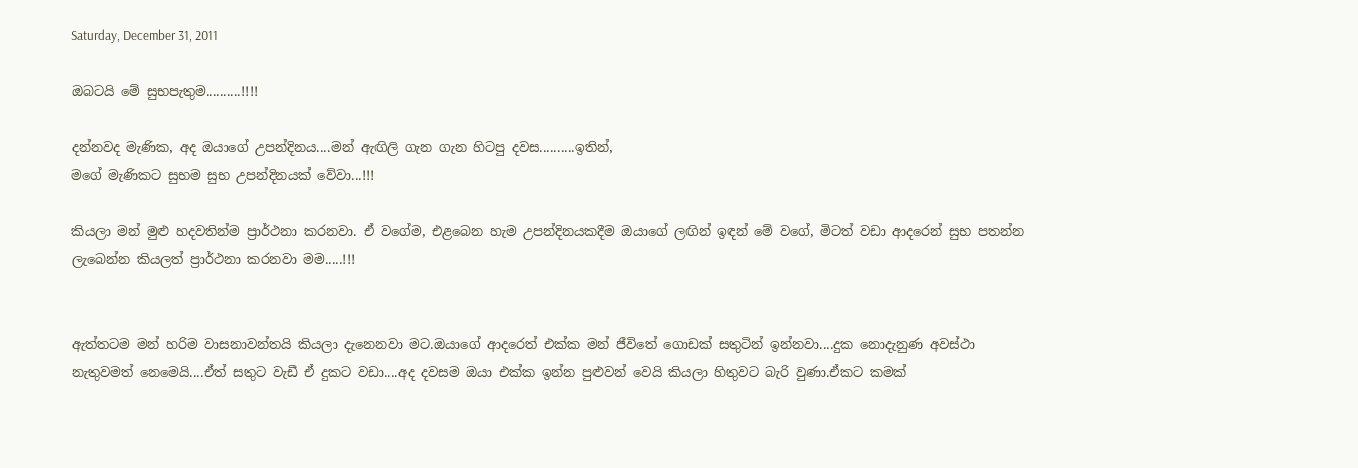Saturday, December 31, 2011

ඔබටයි මේ සුභපැතුම..........!!!!

දන්නවද මැණික, අද ඔයාගේ උපන්දිනය....මන් ඇඟිලි ගැන ගැන හිටපු දවස..........ඉතින්,
මගේ මැණිකට සුභම සුභ උපන්දිනයක් වේවා...!!!

කියලා මන් මුළු හදවතින්ම ප්‍රාර්ථනා කරනවා. ඒ වගේම, එළබෙන හැම උපන්දිනයකදීම ඔයාගේ ලඟින් ඉඳන් මේ වගේ, මිටත් වඩා ආදරෙන් සුභ පතන්න ලැබෙන්න කියලත් ප්‍රාර්ථනා කරනවා මම.....!!!


ඇත්තටම මන් හරිම වාසනාවන්තයි කියලා දැනෙනවා මට.ඔයාගේ ආදරෙත් එක්ක මන් ජීවිතේ ගොඩක් සතුටින් ඉන්නවා....දුක නොදැනුණ අවස්ථා නැතුවමත් නෙමෙයි....ඒත් සතුට වැඩී ඒ දුකට වඩා....අද දවසම ඔයා එක්ක ඉන්න පුළුවන් වෙයි කියලා හිතුවට බැරි වුණා.ඒකට කමක්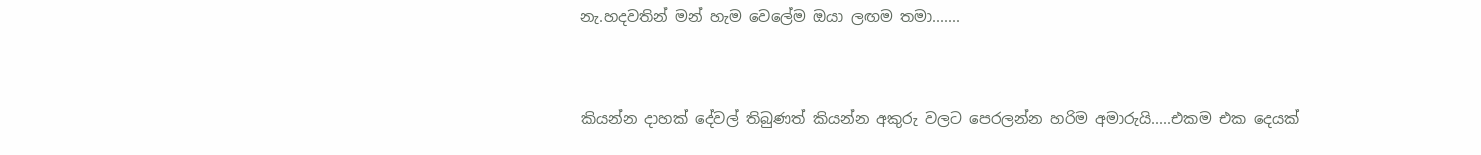නැ.හදවතින් මන් හැම වෙලේම ඔයා ලඟම තමා.......


කියන්න දාහක් දේවල් තිබුණත් කියන්න අකුරු වලට පෙරලන්න හරිම අමාරුයි.....එකම එක දෙයක්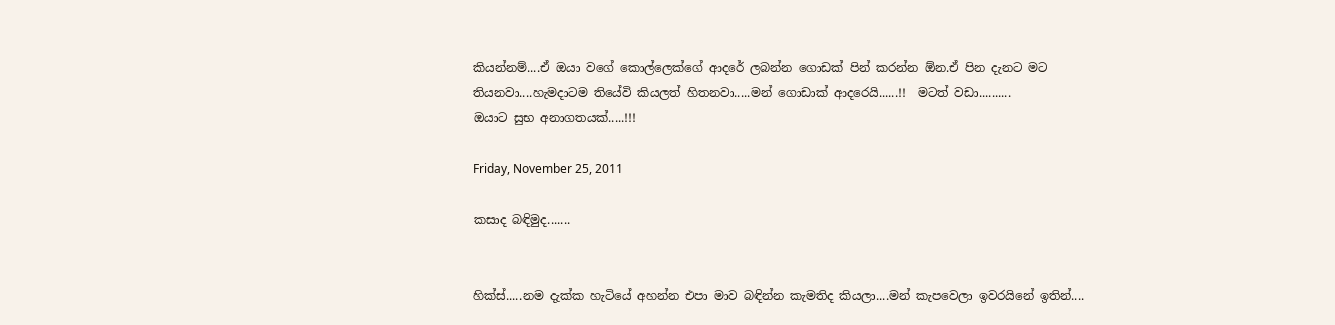කියන්නම්....ඒ ඔයා වගේ කොල්ලෙක්ගේ ආදරේ ලබන්න ගොඩක් පින් කරන්න ඕන.ඒ පින දැනට මට තියනවා....හැමදාටම තියේවි කියලත් හිතනවා.....මන් ගොඩාක් ආදරෙයි......!!  මටත් වඩා..........
ඔයාට සුභ අනාගතයක්.....!!!

Friday, November 25, 2011

කසාද බඳිමුද.......


හික්ස්.....නම දැක්ක හැටියේ අහන්න එපා මාව බඳින්න කැමතිද කියලා....මන් කැපවෙලා ඉවරයිනේ ඉතින්....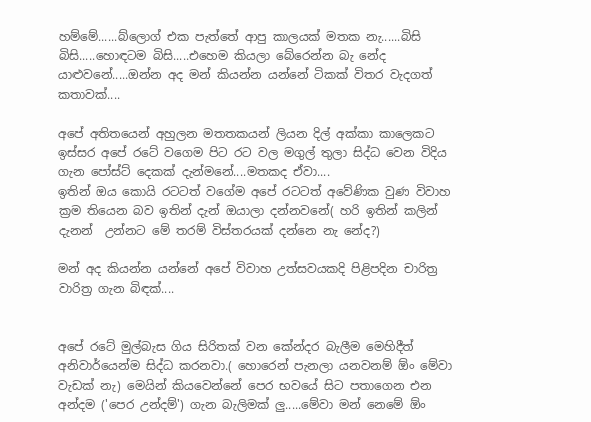හම්මේ......බ්ලොග් එක පැත්තේ ආපු කාලයක් මතක නැ......බිසි බිසි.....හොඳටම බිසි.....එහෙම කියලා බේරෙන්න බැ නේද යාළුවනේ.....ඔන්න අද මන් කියන්න යන්නේ ටිකක් විතර වැදගත් කතාවක්....

අපේ අතිතයෙන් අහුලන මතතකයන් ලියන දිල් අක්කා කාලෙකට ඉස්සර අපේ රටේ වගෙම පිට රට වල මගුල් තුලා සිද්ධ වෙන විදිය ගැන පෝස්ට් දෙකක් දැන්මනේ....මතකද ඒවා....
ඉතින් ඔය කොයි රටටත් වගේම අපේ රටටත් අවේණික වුණ විවාහ ක්‍රම තියෙන බව ඉතින් දැන් ඔයාලා දන්නවනේ( හරි ඉතින් කලින් දැනන්  උන්නට මේ තරම් විස්තරයක් දන්නෙ නැ නේද?)

මන් අද කියන්න යන්නේ අපේ විවාහ උත්සවයකදි පිළිපදින චාරිත්‍ර වාරිත්‍ර ගැන බිඳක්....


අපේ රටේ මුල්බැස ගිය සිරිතක් වන කේන්දර බැලීම මෙහිදීත් අනිවාර්යෙන්ම සිද්ධ කරනවා.( හොරෙන් පැනලා යනවනම් ඕං මේවා වැඩක් නැ) මෙයින් කියවෙන්නේ පෙර භවයේ සිට පතාගෙන එන අන්දම ('පෙර උන්දම්') ගැන බැලිමක් ලු.....මේවා මන් නෙමේ ඕං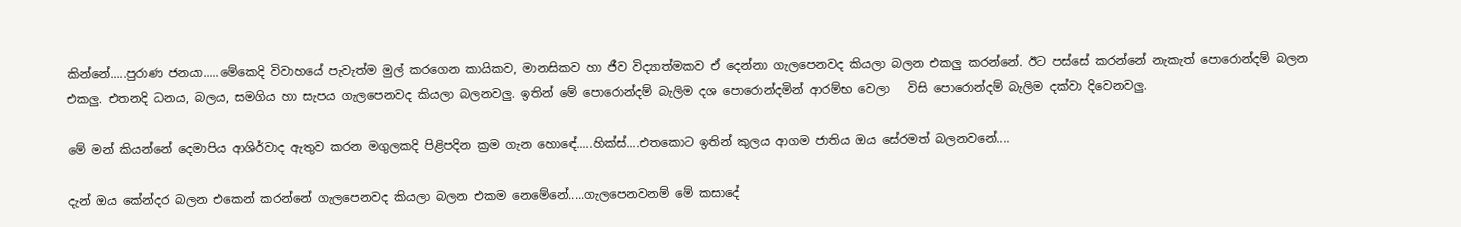කින්නේ.....පුරාණ ජනයා.....මේකෙදි විවාහයේ පැවැත්ම මුල් කරගෙන කායිකව, මානසිකව හා ජීව විද්‍යාත්මකව ඒ දෙන්නා ගැලපෙනවද කියලා බලන එකලු කරන්නේ. ඊට පස්සේ කරන්නේ නැකැත් පොරොන්දම් බලන එකලු. එතනදි ධනය, බලය, සමගිය හා සැපය ගැලපෙනවද කියලා බලනවලු. ඉතින් මේ පොරොන්දම් බැලිම දශ පොරොන්දමින් ආරම්භ වෙලා   විසි පොරොන්දම් බැලිම දක්වා දිවෙනවලු.

මේ මන් කියන්නේ දෙමාපිය ආශිර්වාද ඇතුව කරන මගුලකදි පිළිපදින ක්‍රම ගැන හොඳේ.....හික්ස්....එතකොට ඉතින් කුලය ආගම ජාතිය ඔය සේරමත් බලනවනේ....

දැන් ඔය කේන්දර බලන එකෙන් කරන්නේ ගැලපෙනවද කියලා බලන එකම නෙමේනේ.....ගැලපෙනවනම් මේ කසාදේ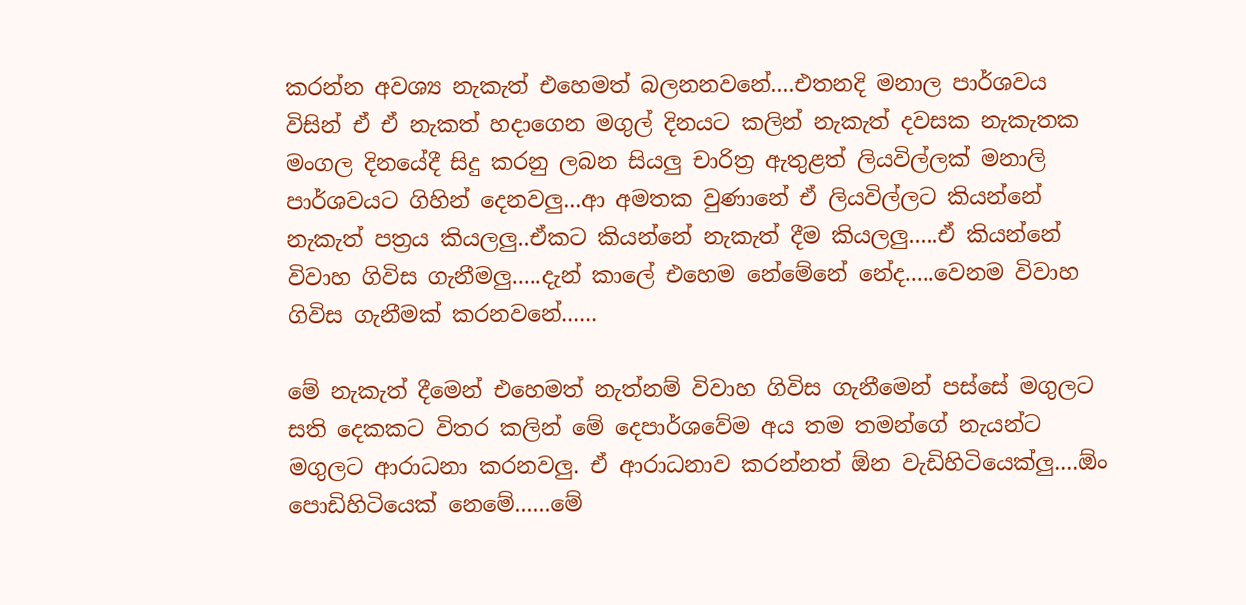කරන්න අවශ්‍ය නැකැත් එහෙමත් බලනනවනේ....එතනදි මනාල පාර්ශවය විසින් ඒ ඒ නැකත් හදාගෙන මගුල් දිනයට කලින් නැකැත් දවසක නැකැතක මංගල දින‍යේදී සිදු කරනු ලබන සියලු චාරිත්‍ර ඇතුළත් ලියවිල්ලක් මනාලි පාර්ශවයට ගිහින් දෙනවලු...ආ අමතක වුණානේ ඒ ලියවිල්ලට කියන්නේ නැකැත් පත්‍රය කියලලු..ඒකට කියන්නේ නැකැත් දීම කියලලු.....ඒ කියන්නේ විවාහ ගිවිස ගැනීමලු.....දැන් කාලේ එහෙම නේමේනේ නේද.....වෙනම විවාහ ගිවිස ගැනීමක් කරනවනේ......

මේ නැකැත් දීමෙන් එහෙමත් නැත්නම් විවාහ ගිවිස ගැනීමෙන් පස්සේ මගුලට සති දෙකකට විතර කලින් මේ දෙපාර්ශවේම අය තම තමන්ගේ නැයන්ට මගුලට ආරාධනා කරනවලු. ඒ ආරාධනාව කරන්නත් ඕන වැඩිහිටියෙක්ලු....ඕං පොඩිහිටියෙක් නෙමේ......මේ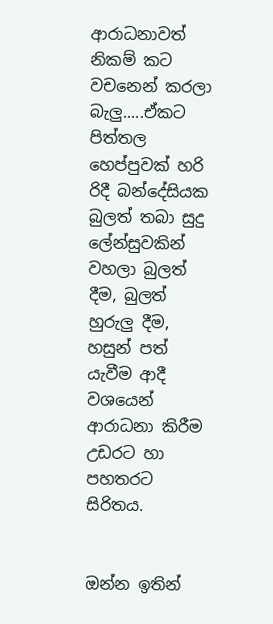ආරාධනාවත් නිකම් කට වචනෙන් කරලා බැලු.....ඒකට  පිත්තල හෙප්පුවක් හරි රිදී බන්දේසියක බුලත් තබා සුදු ලේන්සු‍වකින් වහලා බුලත් දීම, බුලත් හුරුලු දීම, හසුන් පත් යැවීම ආදී වශයෙන් ආරාධනා කිරීම උඩරට හා පහතරට සිරිතය.


ඔන්න ඉතින්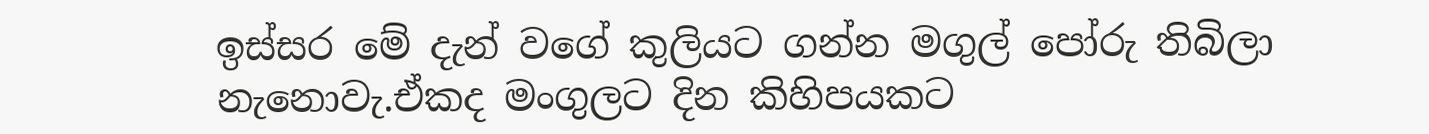ඉස්සර මේ දැන් වගේ කුලියට ගන්න මගුල් පෝරු තිබිලා නැනොවැ.ඒකද මංගුලට දින කිහිපයකට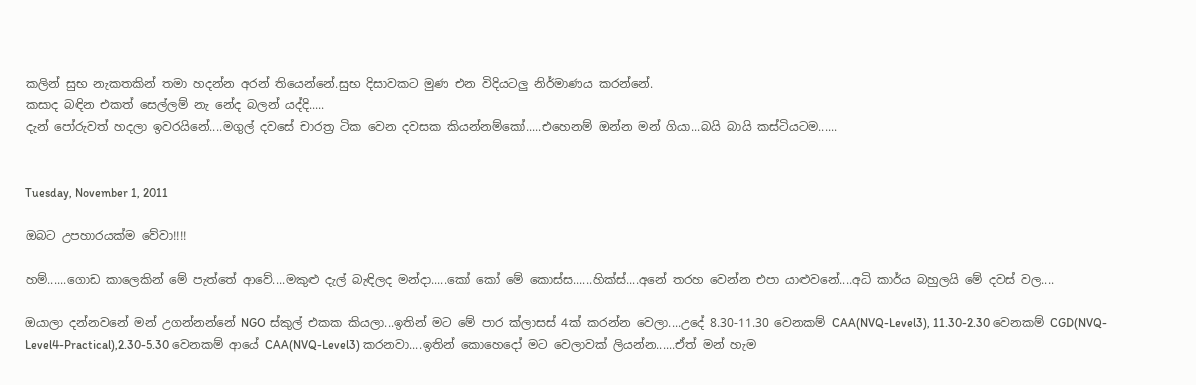කලින් සුභ නැකතකින් තමා හදන්න අරන් තියෙන්නේ.සුභ දිසාවකට මුණ එන විදියටලු නිර්මාණය කරන්නේ.
කසාද බඳින එකත් සෙල්ලම් නැ නේද බලන් යද්දි.....
දැන් පෝරුවත් හදලා ඉවරයිනේ....මගුල් දවසේ චාරත්‍ර ටික වෙන දවසක කියන්නම්කෝ.....එහෙනම් ඔන්න මන් ගියා...බයි බායි කස්ටියටම......


Tuesday, November 1, 2011

ඔබට උපහාරයක්ම වේවා!!!!

හම්......ගොඩ කාලෙකින් මේ පැත්තේ ආවේ....මකුළු දැල් බැඳිලද මන්දා.....කෝ කෝ මේ කොස්ස......හික්ස්....අනේ තරහ වෙන්න එපා යාළුවනේ....අධි කාර්ය බහුලයි මේ දවස් වල....

ඔයාලා දන්නවනේ මන් උගන්නන්නේ NGO ස්කුල් එකක කියලා...ඉතින් මට මේ පාර ක්ලාසස් 4ක් කරන්න වෙලා....උදේ 8.30-11.30 වෙනකම් CAA(NVQ-Level3), 11.30-2.30 වෙනකම් CGD(NVQ-Level4-Practical),2.30-5.30 වෙනකම් ආයේ CAA(NVQ-Level3) කරනවා....ඉතින් කොහෙදෝ මට වෙලාවක් ලියන්න......ඒත් මන් හැම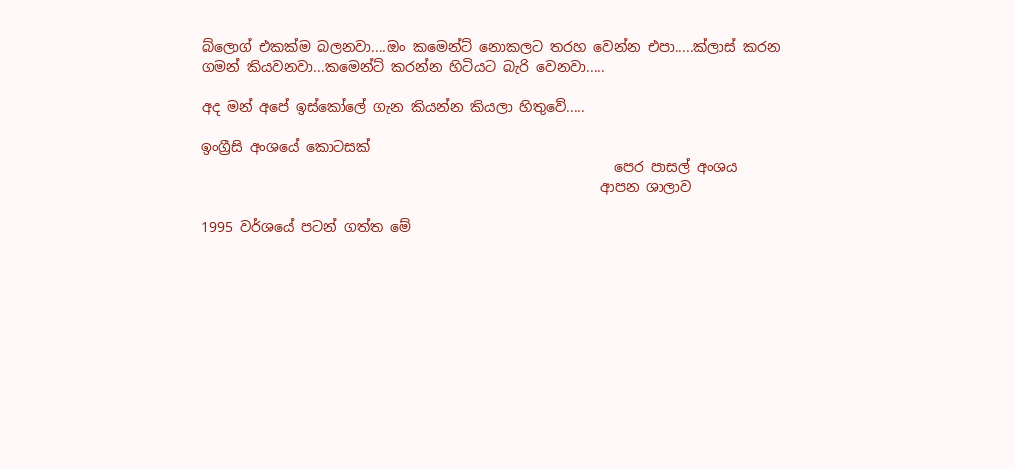බ්ලොග් එකක්ම බලනවා....ඔං කමෙන්ට් නොකලට තරහ වෙන්න එපා.....ක්ලාස් කරන ගමන් කියවනවා...කමෙන්ට් කරන්න හිටියට බැරි වෙනවා.....

අද මන් අපේ ඉස්කෝලේ ගැන කියන්න කියලා හිතුවේ.....

ඉංග්‍රීසි අංශයේ කොටසක්
                                                           පෙර පාසල් අංශය
                                                         ආපන ශාලාව

1995 වර්ශයේ පටන් ගත්ත මේ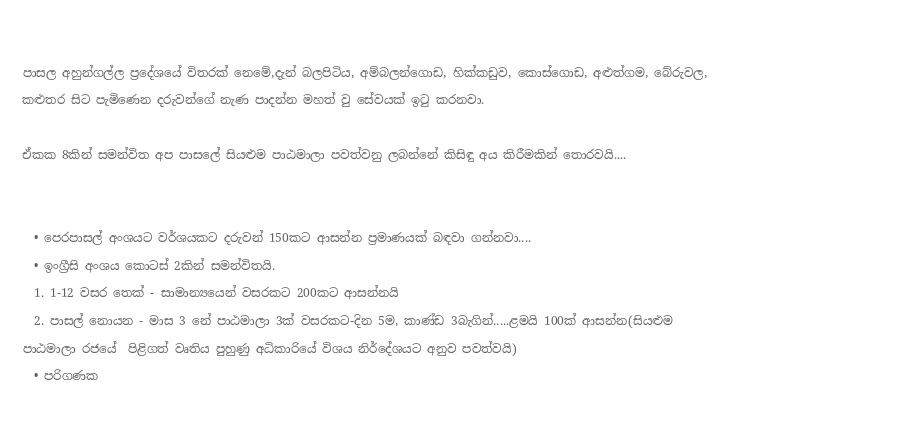පාසල අහුන්ගල්ල ප්‍රදේශයේ විතරක් නෙමේ,දැන් බලපිටිය, අම්බලන්ගොඩ, හික්කඩුව, කොස්ගොඩ, අළුත්ගම, බේරුවල, කළුතර සිට පැමි‍ණෙන දරුවන්ගේ නැණ පාදන්න මහත් වු සේවයක් ඉටු කරනවා.

ඒකක 8කින් සමන්විත අප පාසලේ සියළුම පාඨමාලා පවත්වනු ලබන්නේ කිසිඳු අය කිරීමකින් තොරවයි....


  • පෙරපාසල් අංශයට වර්ශයකට දරුවන් 150කට ආසන්න ප්‍රමාණයක් බඳවා ගන්නවා....
  • ඉංග්‍රීසි අංශය කොටස් 2කින් සමන්විතයි.
  1. 1-12 වසර තෙක් - සාමාන්‍යයෙන් වසරකට 200කට ආසන්නයි
  2. පාසල් නොයන - මාස 3 නේ පාඨමාලා 3ක් වසරකට-දින 5ම, කාණ්ඩ 3බැගින්.....ළමයි 100ක් ආසන්න(සියළුම පාඨමාලා රජයේ  පිළිගත් වෘතිය පුහුණු අධිකාරියේ විශය නිර්දේශයට අනුව පවත්වයි)
  • පරිගණක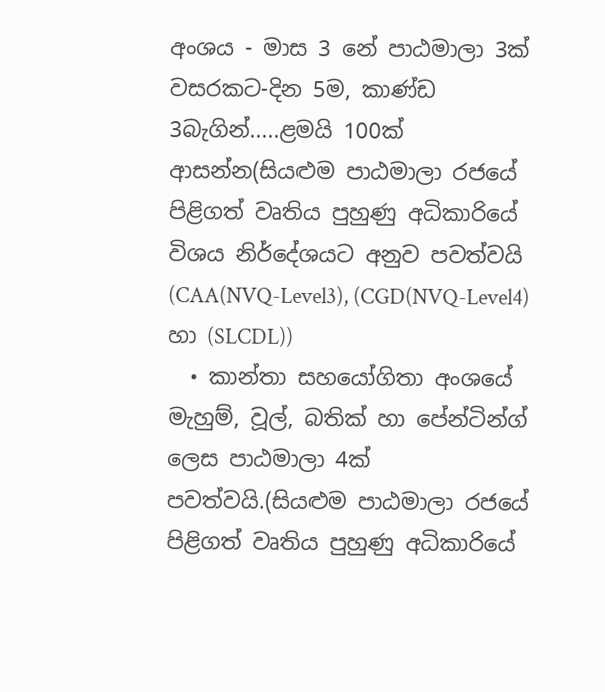අංශය - මාස 3 නේ පාඨමාලා 3ක් වසරකට-දින 5ම, කාණ්ඩ 3බැගින්.....ළමයි 100ක් ආසන්න(සියළුම පාඨමාලා රජයේ  පිළිගත් වෘතිය පුහුණු අධිකාරියේ විශය නිර්දේශයට අනුව පවත්වයි (CAA(NVQ-Level3), (CGD(NVQ-Level4) හා (SLCDL))
  • කාන්තා සහයෝගිතා අංශයේ මැහුම්, වූල්, බතික් හා පේන්ටින්ග් ලෙස පාඨමාලා 4ක් පවත්වයි.(සියළුම පාඨමාලා රජයේ  පිළිගත් වෘතිය පුහුණු අධිකාරියේ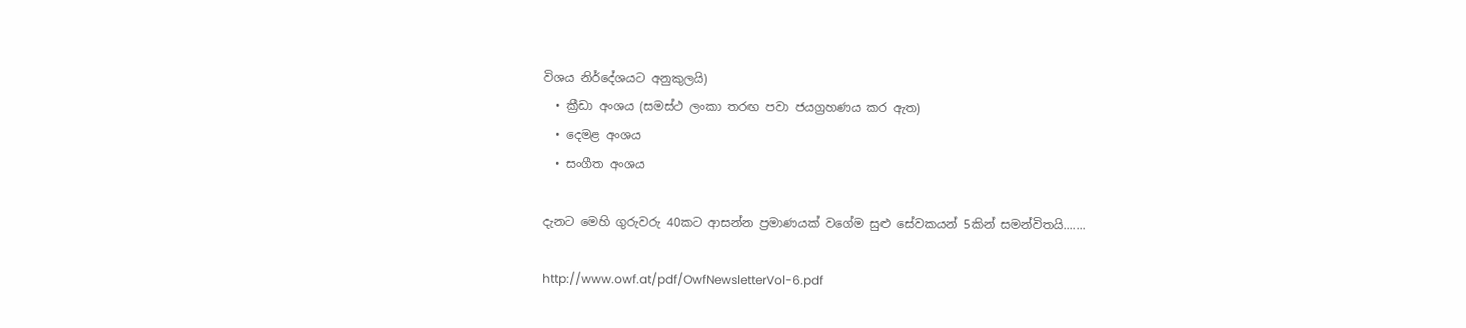විශය නිර්දේශයට අනුකුලයි)
  • ක්‍රීඩා අංශය (සමස්ථ ලංකා තරඟ පවා ජයග්‍රහණය කර ඇත)
  • දෙමළ අංශය
  • සංගීත අංශය

දැනට මෙහි ගුරුවරු 40කට ආසන්න ප්‍රමාණයක් වගේම සුළු සේවකයන් 5කින් සමන්විතයි.......

http://www.owf.at/pdf/OwfNewsletterVol-6.pdf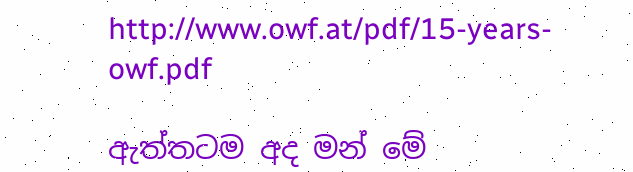http://www.owf.at/pdf/15-years-owf.pdf

ඇත්තටම අද මන් මේ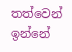තත්වෙන් ඉන්නේ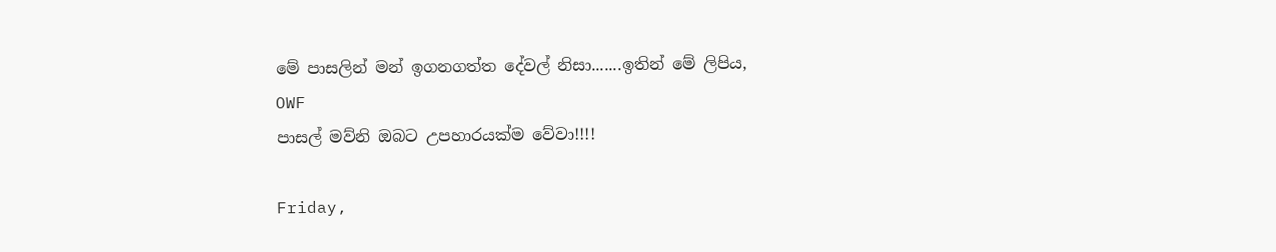මේ පාසලින් මන් ඉගනගත්ත දේවල් නිසා.......ඉතින් මේ ලිපිය,
OWF
පාසල් මව්නි ඔබට උපහාරයක්ම වේවා!!!!

Friday,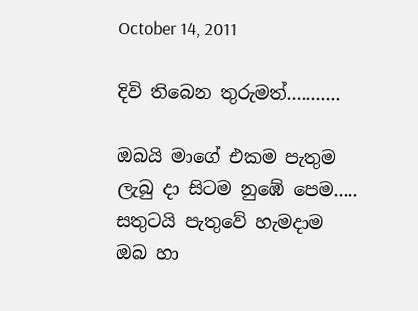October 14, 2011

දිවි තිබෙන තුරුමත්...........

ඔබයි මාගේ එකම පැතුම
ලැබු දා සිටම නුඹේ පෙම.....
සතුටයි පැතුවේ හැමදාම
ඔබ හා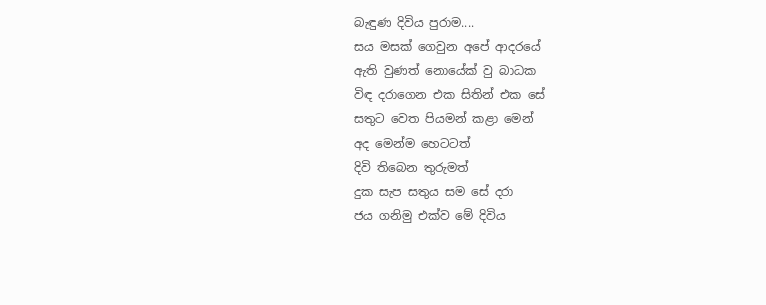බැඳුණ දිවිය පුරාම....
සය මසක් ගෙවුන අපේ ආදරයේ
ඇති වුණත් නොයේක් වු බාධක
විඳ දරාගෙන එක සිතින් එක සේ
සතුට ‍වෙත පියමන් කළා ‍මෙන්
අද මෙන්ම හෙටටත්
දිවි තිබෙන තුරුමත්
දුක සැප සතුය සම සේ දරා
ජය ගනිමු එක්ව මේ දිවිය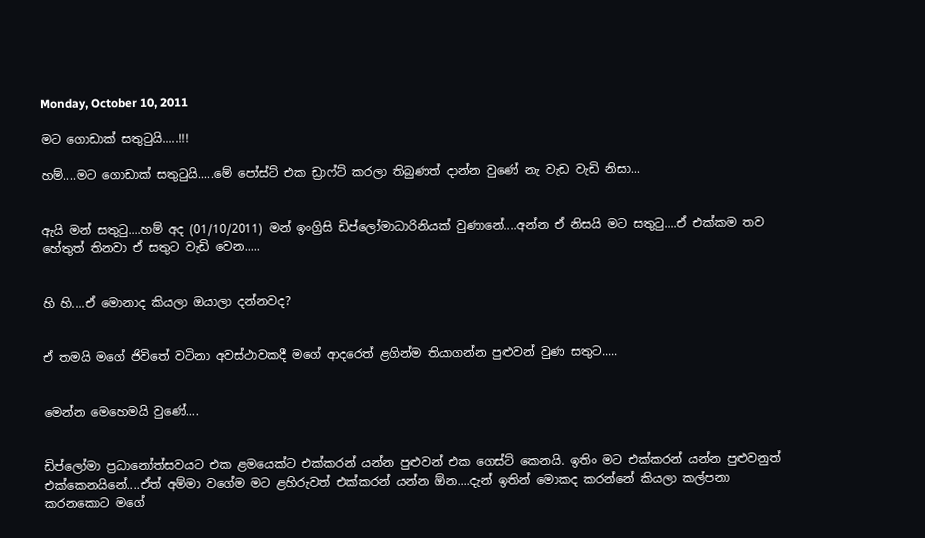Monday, October 10, 2011

මට ගොඩාක් සතුටුයි.....!!!

හම්....මට ගොඩාක් සතුටුයි.....මේ පෝස්ට් එක ඩ්‍රාෆ්ට් කරලා තිබුණත් දාන්න වුණේ නැ වැඩ වැඩි නිසා...


ඇයි මන් සතුටු....හම් අද (01/10/2011) මන් ඉංග්‍රිසි ඩිප්ලෝමාධාරිනියක් වුණානේ....අන්න ඒ නිසයි මට සතුටු....ඒ එක්කම තව හේතුත් තිනවා ඒ සතුට වැඩි වෙන.....


හි හි....ඒ මොනාද කියලා ඔයාලා දන්නවද?


ඒ තමයි මගේ ජිවිතේ වටිනා අවස්ථාවකදී මගේ ආදරෙත් ළගින්ම තියාගන්න පුළුවන් වුණ සතුට.....


මෙන්න මෙහෙමයි වුණේ....


ඩිප්ලෝමා ප්‍රධානෝත්සවයට එක ළමයෙක්ට එක්කරන් යන්න පුළුවන් එක ගෙස්ට් කෙනයි. ඉතිං මට එක්කරන් යන්න පුළුවනුත් එක්කෙනයිනේ....ඒත් අම්මා වගේම මට ළහිරුවත් එක්කරන් යන්න ඕන....දැන් ඉතින් මොකද කරන්නේ කියලා කල්පනා කරනකොට මගේ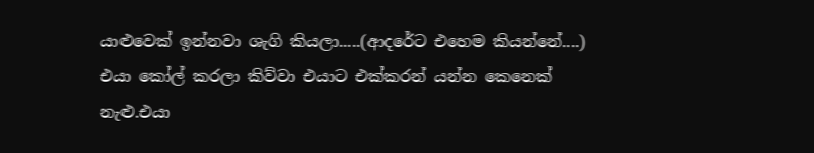යාළුවෙක් ඉන්නවා ශැගි කියලා.....(ආදරේට එහෙම කියන්නේ....) එයා කෝල් කරලා කිව්වා එයාට එක්කරන් යන්න කෙනෙක් නැළු.එයා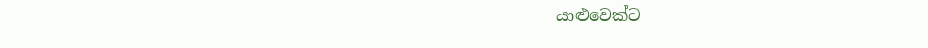යාළුවෙක්ට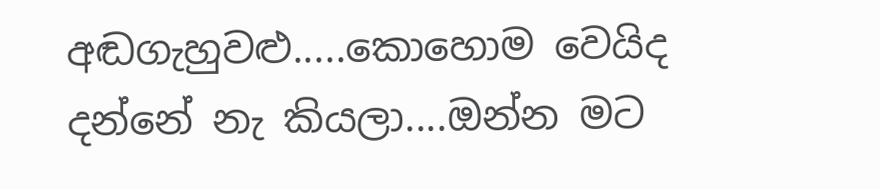අඬගැහුවළු.....කොහොම වෙයිද දන්නේ නැ කියලා....ඔන්න මට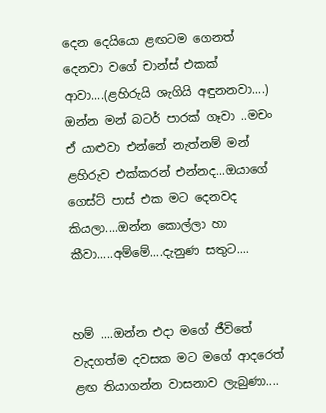දෙන දෙයියො ළඟටම ගෙනත් දෙනවා වගේ චාන්ස් එකක් ආවා....(ළහිරුයි ශැගියි අඳුනනවා....) ඔන්න මන් බටර් පාරක් ගෑවා ..මචං ඒ යාළුවා එන්නේ නැත්නම් මන් ළහිරුව එක්කරන් එන්නද...ඔයාගේ ගෙස්ට් පාස් එක මට දෙනවද කියලා....ඔන්න කොල්ලා හා කීවා.....අම්මේ....දැනුණ සතුට....


හම් ....ඔන්න එදා මගේ ජීවිතේ වැදගත්ම දවසක මට ම‍ගේ ආදරෙත් ළඟ තියාගන්න වාසනාව ලැබුණා....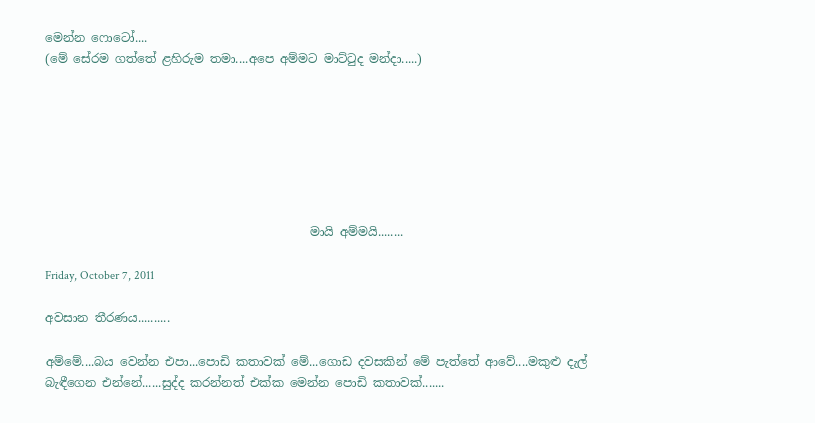මෙන්න ‍ෆොටෝ....
(මේ සේරම ගත්තේ ළහිරුම තමා....අපෙ අම්මට මාට්ටුද මන්දා.....)







                                            මායි අම්මයි........

Friday, October 7, 2011

අවසාන තීරණය..........

අම්මේ....බය වෙන්න එපා...පොඩි කතාවක් මේ...ගොඩ දවසකින් මේ පැත්තේ ආවේ....මකුළු දැල් බැඳීගෙන එන්නේ......සුද්ද කරන්නත් එක්ක මෙන්න පොඩි කතාවක්.......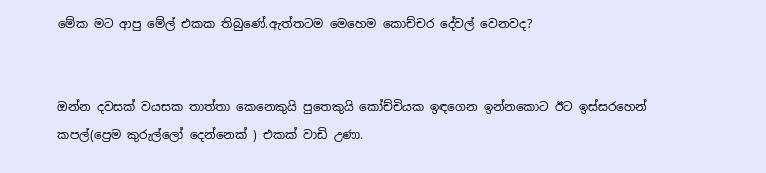මේක මට ආපු මේල් එකක තිබුණේ.ඇත්තටම මෙහෙම කොච්චර දේවල් වෙනවද?


ඔන්න දවසක් වයසක තාත්තා කෙනෙකුයි පුතෙකුයි කෝච්චියක ඉඳගෙන ඉන්නකොට ඊට ඉස්සරහෙන් කපල්(ප්‍රෙම කුරුල්ලෝ දෙන්නෙක් ) එකක් වාඩි උණා.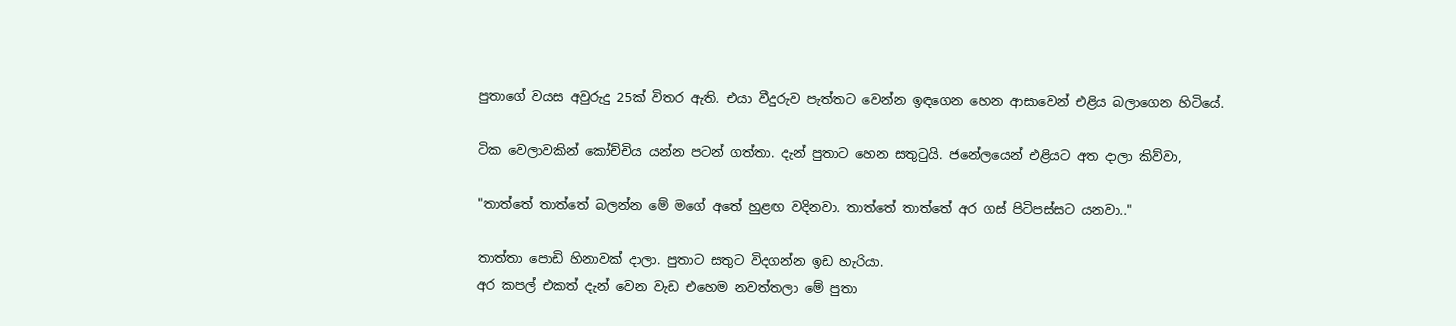පුතාගේ වයස අවුරුදු 25ක් විතර ඇති. එයා වීදුරුව පැත්තට වෙන්න ඉඳගෙන හෙන ආසාවෙන් එළිය බලාගෙන හිටියේ.

ටික වෙලාවකින් කෝච්චිය යන්න පටන් ගත්තා. දැන් පුතාට හෙන සතුටුයි. ජනේලයෙන් එළියට අත දාලා කිව්වා,

"තාත්තේ තාත්තේ බලන්න මේ මගේ අතේ හුළඟ වදිනවා. තාත්තේ තාත්තේ අර ගස් පිටිපස්සට යනවා.."

තාත්තා පොඩි හිනාවක් දාලා. පුතාට සතුට විදගන්න ඉඩ හැරියා.
අර කපල් එකත් දැන් වෙන වැඩ එහෙම නවත්තලා මේ පුතා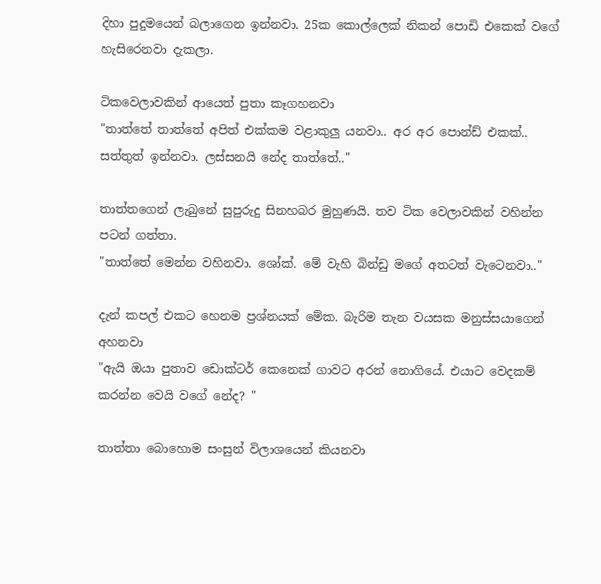දිහා පුදුමයෙන් බලාගෙන ඉන්නවා. 25ක කොල්ලෙක් නිකන් පොඩි එකෙක් වගේ හැසිරෙනවා දැකලා.

ටිකවෙලාවකින් ආයෙත් පුතා කෑගහනවා
"තාත්තේ තාත්තේ අපිත් එක්කම වළාකුලු යනවා.. අර අර පොන්ඩ් එකක්.. සත්තුත් ඉන්නවා. ලස්සනයි නේද තාත්තේ.."

තාත්තගෙන් ලැබුනේ සුපුරුදු සිනහබර මුහුණයි. තව ටික වෙලාවකින් වහින්න පටන් ගත්තා.
"තාත්තේ මෙන්න වහිනවා. ශෝක්. මේ වැහි බින්ඩු මගේ අතටත් වැටෙනවා.."

දැන් කපල් එකට හෙනම ප්‍රශ්නයක් මේක. බැරිම තැන වයසක මනුස්සයාගෙන් අහනවා
"ඇයි ඔයා පුතාව ඩොක්ටර් කෙනෙක් ගාවට අරන් නොගියේ. එයාට වෙදකම් කරන්න වෙයි වගේ නේද? "

තාත්තා බොහොම සංසුන් විලාශයෙන් කියනවා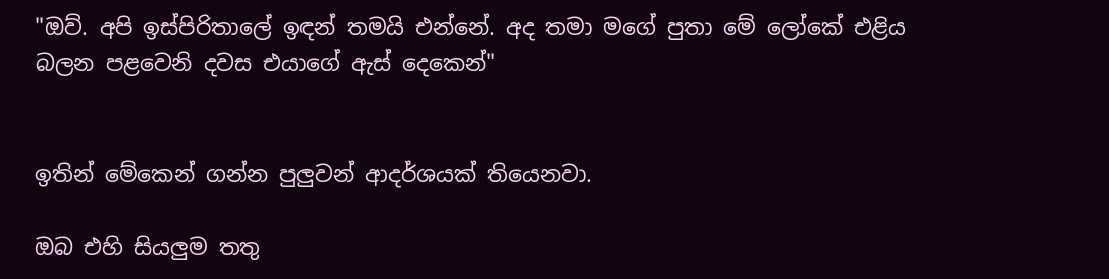"ඔව්. අපි ඉස්පිරිතාලේ ඉඳන් තමයි එන්නේ. අද තමා මගේ පුතා මේ ලෝකේ එළිය බලන පළවෙනි දවස එයාගේ ඇස් දෙකෙන්"


ඉතින් මේකෙන් ගන්න පුලුවන් ආදර්ශයක් තියෙනවා.

ඔබ එහි සියලුම තතු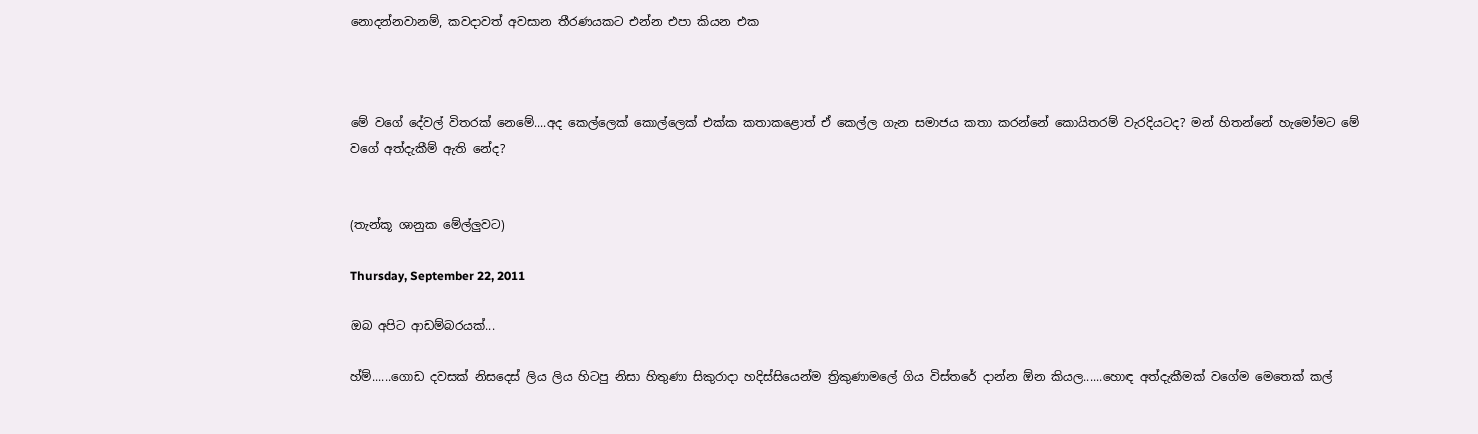නොදන්නවානම්, කවදාවත් අවසාන තීරණයකට එන්න එපා කියන එක



මේ වගේ දේවල් විතරක් නෙමේ....අද කෙල්ලෙක් කොල්ලෙක් එක්ක ක‍තාකළොත් ඒ කෙල්ල ගැන සමාජය කතා කරන්නේ කොයිතරම් වැරදියටද? මන් හිතන්නේ හැමෝමට මේ වගේ අත්දැකීම් ඇති නේද?


(තැන්කූ ශානුක මේල්ලුවට)

Thursday, September 22, 2011

ඔබ අපිට ආඩම්බරයක්...

හ්ම්......ගොඩ දවසක් නිසදෙස් ලිය ලිය හිටපු නිසා හිතුණා සිකුරාදා හදිස්සියෙන්ම ත්‍රිකුණාමලේ ගිය විස්තරේ දාන්න ඕන කියල......හොඳ අත්දැකීමක් වගේම මෙතෙක් කල්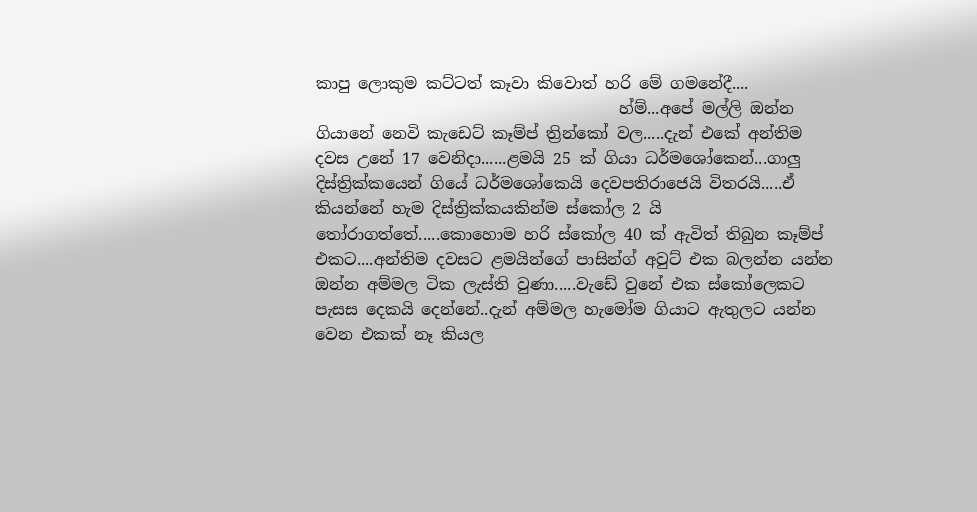කාපු ලොකුම කට්ටත් කෑවා කිවොත් හරි මේ ගමනේදී....
                                      හ්ම්...අපේ මල්ලි ඔන්න ගියානේ නෙවි කැඩෙට් කෑම්ප් ත්‍රින්කෝ වල.....දැන් එකේ අන්තිම දවස උනේ 17 වෙනිදා......ළමයි 25 ක් ගියා ධර්මශෝකෙන්...ගාලු දිස්ත්‍රික්කයෙන් ගියේ ධර්මශෝකෙයි දෙවපතිරාජෙයි විතරයි.....ඒ කියන්නේ හැම දිස්ත්‍රික්කයකින්ම ස්කෝල 2 යි තෝරාගත්තේ.....කොහොම හරි ස්කෝල 40 ක් ඇවිත් තිබුන කෑම්ප් එකට....අන්තිම දවසට ළමයින්ගේ පාසින්ග් අවුට් එක බලන්න යන්න ඔන්න අම්මල ටික ලැස්ති වුණා.....වැඩේ වුනේ එක ස්කෝලෙකට පැසස දෙකයි දෙන්නේ..දැන් අම්මල හැමෝම ගියාට ඇතුලට යන්න වෙන එකක් නෑ කියල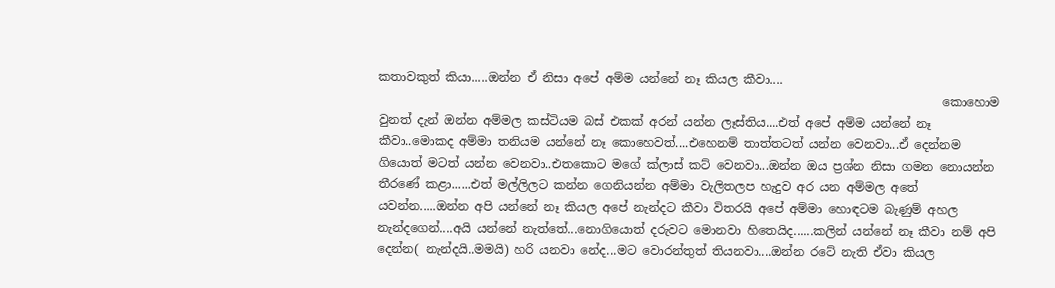කතාවකුත් කියා.....ඔන්න ඒ නිසා අපේ අම්ම යන්නේ නෑ කියල කීවා....
                                                                                              කොහොම වුනත් දැන් ඔන්න අම්මල කස්ටියම බස් එකක් අරන් යන්න ලෑස්තිය....එත් අපේ අම්ම යන්නේ නෑ කීවා..මොකද අම්මා තනියම යන්නේ නෑ කොහෙවත්....එහෙනම් තාත්තටත් යන්න වෙනවා...ඒ දෙන්නම ගියොත් මටත් යන්න වෙනවා..එතකොට මගේ ක්ලාස් කට් වෙනවා...ඔන්න ඔය ප්‍රශ්න නිසා ගමන නොයන්න තීරණේ කළා......එත් මල්ලිලට කන්න ගෙනියන්න අම්මා වැලිතලප හැදුව අර යන අම්මල අතේ යවන්න.....ඔන්න අපි යන්නේ නෑ කියල අපේ නැන්දට කීවා විතරයි අපේ අම්මා හොඳටම බැණුම් අහල නැන්දගෙන්....අයි යන්නේ නැත්තේ...නොගියොත් දරුවට මොනවා හිතෙයිද......කලින් යන්නේ නෑ කීවා නම් අපි දෙන්න( නැන්දයි..මමයි) හරි යනවා නේද...මට වොරන්තුත් තියනවා....ඔන්න රටේ නැති ඒවා කියල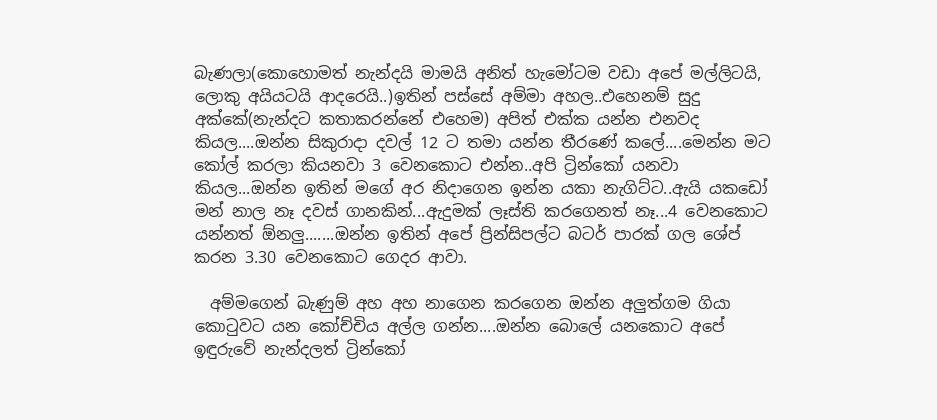බැණලා(කොහොමත් නැන්දයි මාමයි අනිත් හැමෝටම වඩා අපේ මල්ලිටයි, ලොකු අයියටයි ආදරෙයි..)ඉතින් පස්සේ අම්මා අහල..එහෙනම් සුදු අක්කේ(නැන්දට කතාකරන්නේ එහෙම) අපිත් එක්ක යන්න එනවද කියල....ඔන්න සිකුරාදා දවල් 12 ට තමා යන්න තීරණේ කලේ....මෙන්න මට කෝල් කරලා කියනවා 3 වෙනකොට එන්න..අපි ට්‍රින්කෝ යනවා කියල...ඔන්න ඉතින් මගේ අර නිදාගෙන ඉන්න යකා නැගිට්ට..ඇයි යකඩෝ මන් නාල නෑ දවස් ගානකින්...ඇදුමක් ලෑස්ති කරගෙනත් නෑ...4 වෙනකොට යන්නත් ඕනලු.......ඔන්න ඉතින් අපේ ප්‍රින්සිපල්ට බටර් පාරක් ගල ශේප් කරන 3.30 වෙනකොට ගෙදර ආවා.

  අම්මගෙන් බැණුම් අහ අහ නාගෙන කරගෙන ඔන්න අලුත්ගම ගියා කොටුවට යන කෝච්චිය අල්ල ගන්න....ඔන්න බොලේ යනකොට අපේ ඉඳුරුවේ නැන්දලත් ට්‍රින්කෝ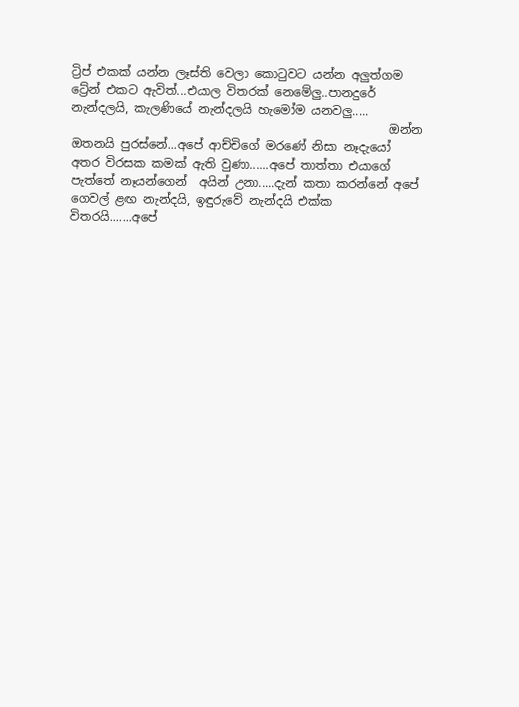ට්‍රිප් එකක් යන්න ලෑස්ති වෙලා කොටුවට යන්න අලුත්ගම ට්‍රේන් එකට ඇවිත්...එයාල විතරක් නෙමේලු..පානදුරේ නැන්දලයි, කැලණියේ නැන්දලයි හැමෝම යනවලු.....
                                                     ඔන්න ඔතනයි පුරස්නේ...අපේ ආච්චිගේ මරණේ නිසා නෑදැයෝ අතර විරසක කමක් ඇති වුණා......අපේ තාත්තා එයාගේ පැත්තේ නෑයන්ගෙන්  අයින් උනා.....දැන් කතා කරන්නේ අපේ ගෙවල් ළඟ නැන්දයි, ඉඳුරුවේ නැන්දයි එක්ක විතරයි.......අපේ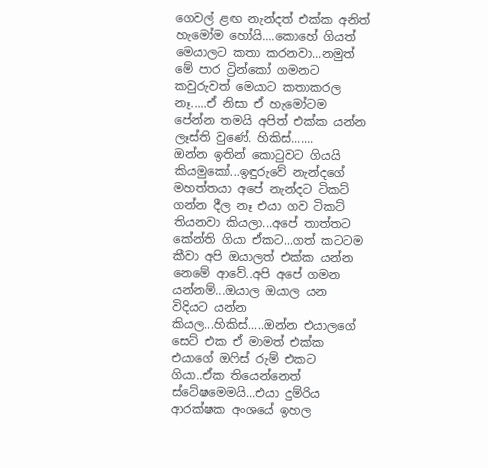ගෙවල් ළඟ නැන්දත් එක්ක අනිත් හැමෝම හෝයි....කොහේ ගියත් මෙයාලට කතා කරනවා...නමුත් මේ පාර ට්‍රින්කෝ ගමනට කවුරුවත් මෙයාට කතාකරල නෑ.....ඒ නිසා ඒ හැමෝටම පේන්න තමයි අපිත් එක්ක යන්න ලෑස්ති වුණේ. හිකිස්.......
ඔන්න ඉතින් කොටුවට ගියයි කියමුකෝ...ඉඳුරුවේ නැන්දගේ මහත්තයා අපේ නැන්දට ටිකට් ගන්න දීල නෑ එයා ගව ටිකට් තියනවා කියලා...අපේ තාත්තට කේන්ති ගියා ඒකට...ගත් කටටම කීවා අපි ඔයාලත් එක්ක යන්න නෙමේ ආවේ..අපි අපේ ගමන යන්නම්...ඔයාල ඔයාල යන විදියට යන්න කියල...හිකිස්.....ඔන්න එයාලගේ සෙට් එක ඒ මාමත් එක්ක එයාගේ ඔෆිස් රුම් එකට ගියා..ඒක තියෙන්නෙත් ස්ටේෂමෙමයි...එයා දුම්රිය ආරක්ෂක අංශයේ ඉහල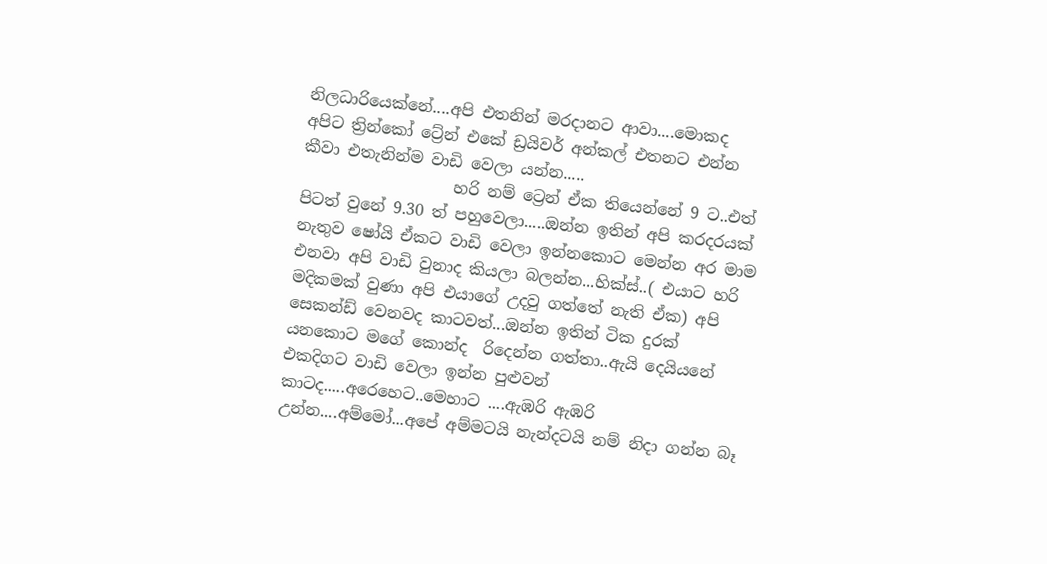නිලධාරියෙක්නේ....අපි එතනින් මරදානට ආවා....මොකද අපිට ත්‍රින්කෝ ට්‍රේන් එකේ ඩ්‍රයිවර් අන්කල් එතනට එන්න කීවා එතැනින්ම වාඩි වෙලා යන්න.....
                   හරි නම් ට්‍රෙන් ඒක තියෙන්නේ 9 ට..එත් පිටත් වුනේ 9.30 ත් පහුවෙලා.....ඔන්න ඉතින් අපි කරදරයක් නැතුව ෂෝයි ඒකට වාඩි වෙලා ඉන්නකොට මෙන්න අර මාම එනවා අපි වාඩි වුනාද කියලා බලන්න...හික්ස්..( එයාට හරි මදිකමක් වුණා අපි එයාගේ උදවු ගත්තේ නැති ඒක) අපි සෙකන්ඩ් වෙනවද කාටවත්...ඔන්න ඉතින් ටික දුරක් යනකොට මගේ කොන්ද  රිදෙන්න ගත්තා..ඇයි දෙයියනේ එකදිගට වාඩි වෙලා ඉන්න පුළුවන් කාටද.....අරෙහෙට..මෙහාට ....ඇඹරි ඇඹරි උන්න....අම්මෝ...අපේ අම්මටයි නැන්දටයි නම් නිදා ගන්න බෑ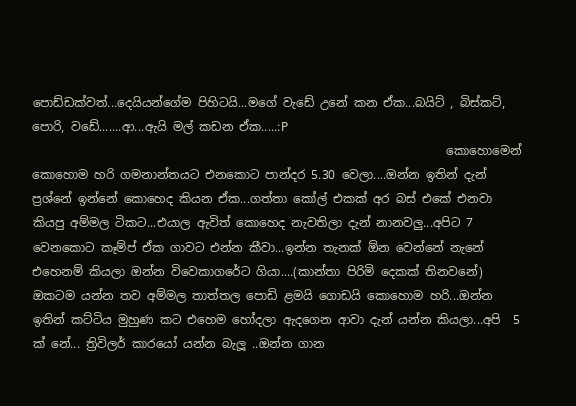පොඩ්ඩක්වත්...දෙයියන්ගේම පිහිටයි...මගේ වැඩේ උනේ කන ඒක...බයිට් , බිස්කට්, පොරි, වඩේ.......ආ...ඇයි මල් කඩන ඒක.....:P
                                                                     කොහොමෙන් කොහොම හරි ගමනාන්තයට එනකොට පාන්දර 5.30 වෙලා....ඔන්න ඉතින් දැන් ප්‍රශ්නේ ඉන්නේ කොහෙද කියන ඒක...ගත්තා කෝල් එකක් අර බස් එකේ එනවා කියපු අම්මල ටිකට...එයාල ඇවිත් කොහෙද නැවතිලා දැන් නානවලු...අපිට 7 වෙනකොට කෑම්ප් ඒක ගාවට එන්න කීවා...ඉන්න තැනක් ඕන වෙන්නේ නැනේ එහෙනම් කියලා ඔන්න විවෙකාගරේට ගියා....(කාන්තා පිරිමි දෙකක් තිනවනේ) ඔකටම යන්න තව අම්මල තාත්තල පොඩි ළමයි ගොඩයි කොහොම හරි...ඔන්න ඉතින් කට්ටිය මුහුණ කට එහෙම හෝදලා ඇදගෙන ආවා දැන් යන්න කියලා...අපි  5 ක් නේ... ත්‍රිවිලර් කාරයෝ යන්න බැලූ ..ඔන්න ගාන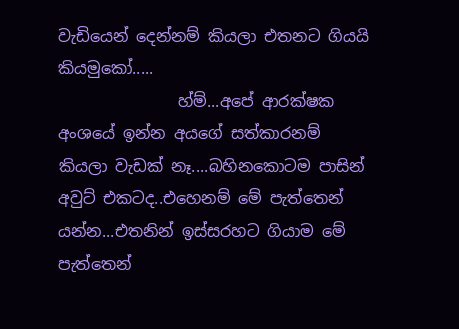වැඩියෙන් දෙන්නම් කියලා එතනට ගියයි කියමුකෝ.....
               හ්ම්...අපේ ආරක්ෂක අංශයේ ඉන්න අයගේ සත්කාරනම් කියලා වැඩක් නෑ....බහිනකොටම පාසින් අවුට් එකටද..එහෙනම් මේ පැත්තෙන් යන්න...එතනින් ඉස්සරහට ගියාම මේ පැත්තෙන්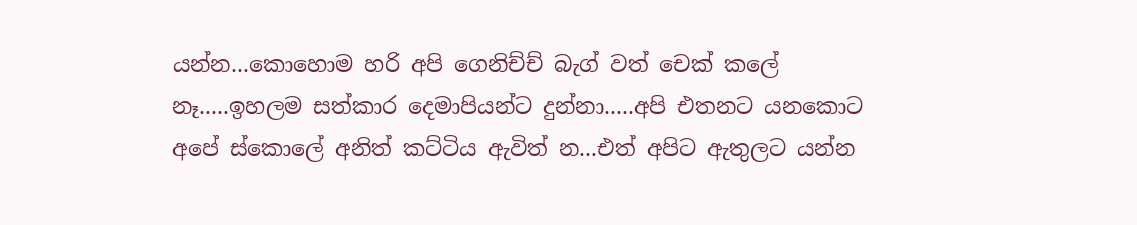යන්න...කොහොම හරි අපි ගෙනිච්ච් බැග් වත් චෙක් කලේ නෑ.....ඉහලම සත්කාර දෙමාපියන්ට දුන්නා.....අපි එතනට යනකොට අපේ ස්කොලේ අනිත් කට්ටිය ඇවිත් න...එත් අපිට ඇතුලට යන්න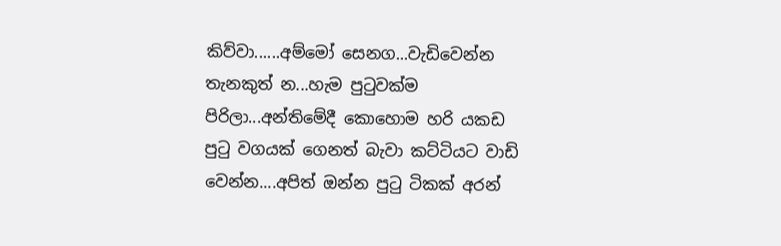කිව්වා......අම්මෝ සෙනග...වැඩිවෙන්න තැනකුත් න...හැම පුටුවක්ම පිරිලා...අන්තිමේදී කොහොම හරි යකඩ පුටු වගයක් ගෙනත් බැවා කට්ටියට වාඩි වෙන්න....අපිත් ඔන්න පුටු ටිකක් අරන්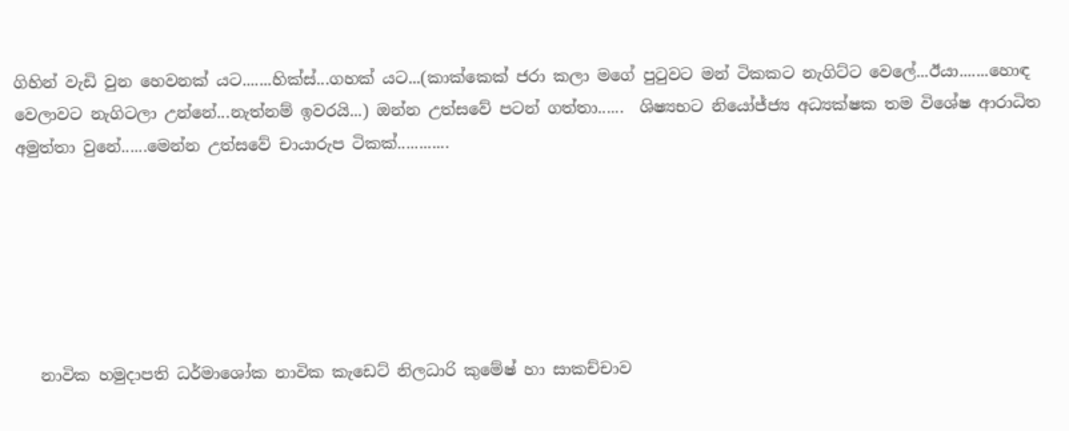ගිහින් වැඩි වුන හෙවනක් යට.......හික්ස්...ගහක් යට...(කාක්කෙක් ජරා කලා මගේ පුටුවට මන් ටිකකට නැගිට්ට වෙලේ...ඊයා.......හොඳ වෙලාවට නැගිටලා උන්නේ...නැත්නම් ඉවරයි...) ඔන්න උත්සවේ පටන් ගත්තා......  ශිෂ්‍යභට නියෝජ්ජ්‍ය අධ්‍යක්ෂක තම විශේෂ ආරාධිත අමුත්තා වුනේ......මෙන්න උත්සවේ චායාරුප ටිකක්............






   නාවික හමුදාපති ධර්මාශෝක නාවික කැඩෙට් නිලධාරි කුමේෂ් හා සාකච්චාව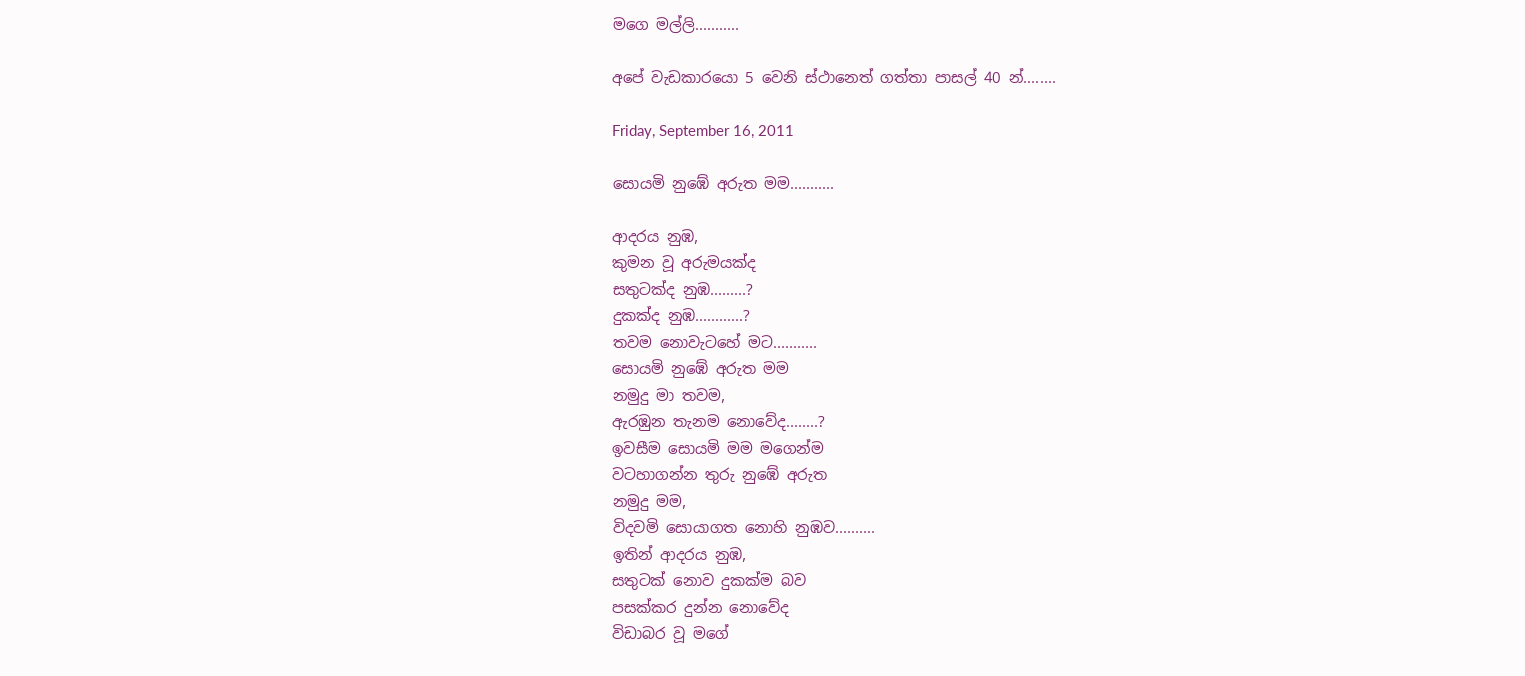මගෙ මල්ලි...........

අපේ වැඩකාරයො 5 වෙනි ස්ථානෙත් ගත්තා පාසල් 40 න්........

Friday, September 16, 2011

සොයමි නුඹේ අරුත මම...........

ආදරය නුඹ,
කුමන වූ අරුමයක්ද
සතුටක්ද නුඹ.........?
දුකක්ද නුඹ............?
තවම නොවැටහේ මට...........
සොයමි නුඹේ අරුත මම
නමුදු මා තවම,
ඇරඹුන තැනම නොවේද........?
ඉවසීම සොයමි මම මගෙන්ම
වටහාගන්න තුරු නුඹේ අරුත
නමුදු මම,
විදවමි සොයාගත නොහි නුඹව..........
ඉතින් ආදරය නුඹ,
සතුටක් නොව දුකක්ම බව
පසක්කර දුන්න නොවේද
විඩාබර වූ මගේ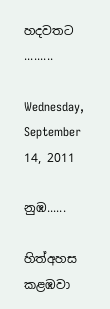හදවතට .........

Wednesday, September 14, 2011

නුඹ......

හිත්අහස කළඹවා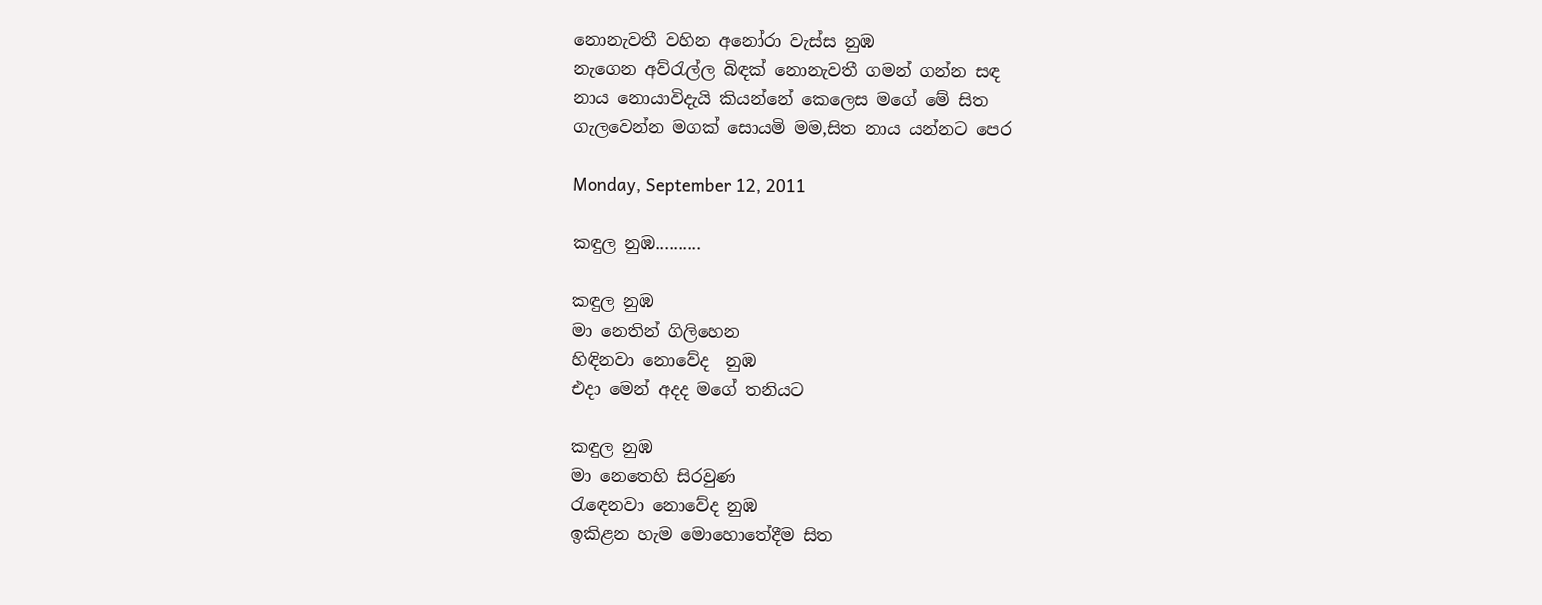නොනැවතී වහින අනෝරා වැස්ස නුඹ
නැගෙන අව්රැල්ල බිඳක් නොනැවතී ගමන් ගන්න සඳ
නාය නොයාවිදැයි කියන්නේ කෙලෙස මගේ මේ සිත
ගැලවෙන්න මගක් සොයමි මම,සිත නාය යන්නට පෙර

Monday, September 12, 2011

කඳුල නුඹ..........

කඳුල නුඹ
මා නෙතින් ගිලිහෙන
හිඳිනවා නොවේද  නුඹ
එදා මෙන් අදද මගේ තනියට

කඳුල නුඹ
මා නෙතෙහි සිරවුණ
රැඳෙනවා නොවේද නුඹ
ඉකිළන හැම මොහොතේදීම සිත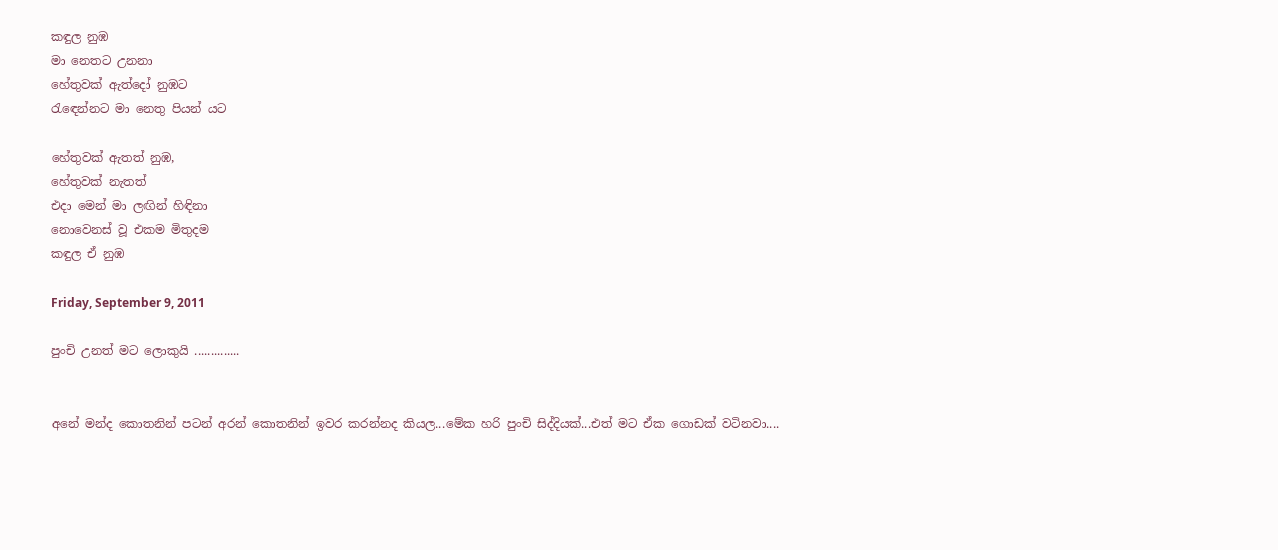කඳුල නුඹ
මා නෙතට උනනා
හේතුවක් ඇත්දෝ නුඹට
රැඳෙන්නට මා නෙතු පියන් යට

හේතුවක් ඇතත් නුඹ,
හේතුවක් නැතත්
එදා මෙන් මා ලඟින් හිඳිනා
නොවෙනස් වූ එකම මිතුදම
කඳුල ඒ නුඹ

Friday, September 9, 2011

පුංචි උනත් මට ලොකුයි ..............


අනේ මන්ද කොතනින් පටන් අරන් කොතනින් ඉවර කරන්නද කියල...මේක හරි පුංචි සිද්දියක්...එත් මට ඒක ගොඩක් වටිනවා....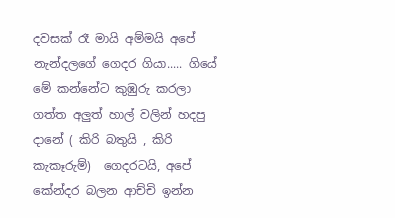දවසක් රෑ මායි අම්මයි අපේ නැන්දලගේ ගෙදර ගියා..... ගියේ මේ කන්නේට කුඹුරු කරලා ගත්ත අලුත් හාල් වලින් හදපු දානේ ( කිරි බතුයි , කිරි කැකෑරුම්)  ගෙදරටයි, අපේ කේන්දර බලන ආච්චි ඉන්න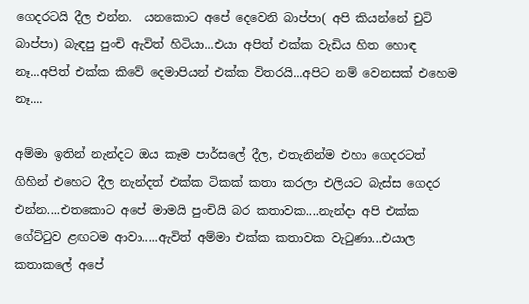ගෙදරටයි දීල එන්න.  යනකොට අපේ දෙවෙනි බාප්පා( අපි කියන්නේ චුටි බාප්පා) බැඳපු පුංචි ඇවිත් හිටියා...එයා අපිත් එක්ක වැඩිය හිත හොඳ නෑ...අපිත් එක්ක කිවේ දෙමාපියන් එක්ක විතරයි...අපිට නම් වෙනසක් එහෙම නෑ....

අම්මා ඉතින් නැන්දට ඔය කෑම පාර්සලේ දීල, එතැනින්ම එහා ගෙදරටත් ගිහින් එහෙට දීල නැන්දත් එක්ක ටිකක් කතා කරලා එලියට බැස්ස ගෙදර එන්න....එතකොට අපේ මාමයි පුංචියි බර කතාවක....නැන්දා අපි එක්ක ගේට්ටුව ළඟටම ආවා.....ඇවිත් අම්මා එක්ක කතාවක වැටුණා...එයාල කතාකලේ අපේ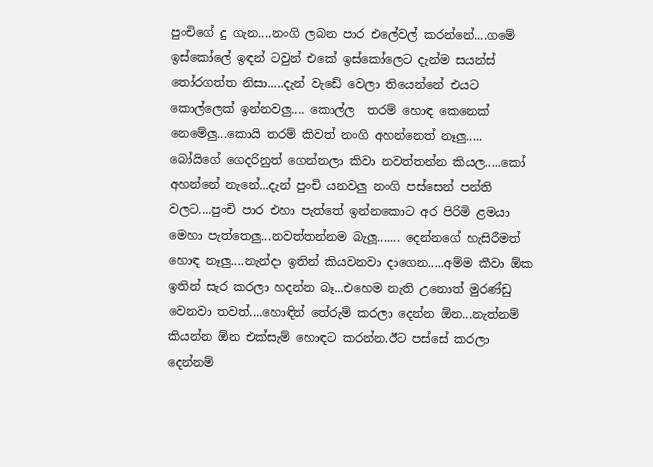පුංචිගේ දු ගැන....නංගි ලබන පාර එලේවල් කරන්නේ....ගමේ ඉස්කෝලේ ඉඳන් ටවුන් එකේ ඉස්කෝලෙට දැන්ම සයන්ස් තෝරගත්ත නිසා.....දැන් වැඩේ වෙලා තියෙන්නේ එයට කොල්ලෙක් ඉන්නවලු.... කොල්ල  තරම් හොඳ කෙනෙක් නෙමේලු...කොයි තරම් කිවත් නංගි අහන්නෙත් නෑලු..... බෝයිගේ ගෙදරිනුත් ගෙන්නලා කිවා නවත්තන්න කියල.....කෝ අහන්නේ නැනේ...දැන් පුංචි යනවලු නංගි පස්සෙන් පන්ති වලට....පුංචි පාර එහා පැත්තේ ඉන්නකොට අර පිරිමි ළමයා මෙහා පැත්තෙලු...නවත්තන්නම බැලූ....... දෙන්නගේ හැසිරීමත් හොඳ නෑලු....නැන්දා ඉතින් කියවනවා දාගෙන.....අම්ම කීවා ඕක ඉතින් සැර කරලා හදන්න බෑ...එහෙම නැති උනොත් මුරණ්ඩු වෙනවා තවත්....හොඳින් තේරුම් කරලා දෙන්න ඕන...නැත්නම් කියන්න ඕන එක්සැම් හොඳට කරන්න.ඊට පස්සේ කරලා දෙන්නම්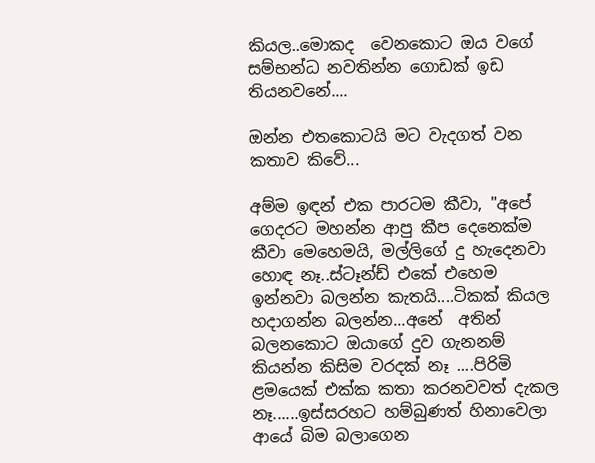කියල..මොකද  වෙනකොට ඔය වගේ සම්භන්ධ නවතින්න ගොඩක් ඉඩ තියනවනේ....

ඔන්න එතකොටයි මට වැදගත් වන කතාව කිවේ...

අම්ම ඉඳන් එක පාරටම කීවා, "අපේ ගෙදරට මහන්න ආපු කීප දෙනෙක්ම කීවා මෙහෙමයි, මල්ලිගේ දු හැදෙනවා හොඳ නෑ..ස්ටෑන්ඩ් එකේ එහෙම ඉන්නවා බලන්න කැතයි....ටිකක් කියල හදාගන්න බලන්න...අනේ  අතින් බලනකොට ඔයාගේ දුව ගැනනම් කියන්න කිසිම වරදක් නෑ ....පිරිමි ළමයෙක් එක්ක කතා කරනවවත් දැකල නෑ......ඉස්සරහට හම්බුණත් හිනාවෙලා ආයේ බිම බලාගෙන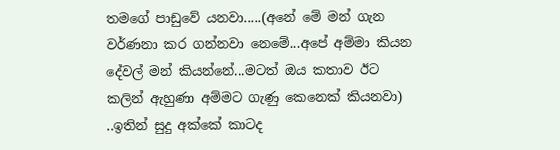තමගේ පාඩුවේ යනවා.....(අනේ මේ මන් ගැන වර්ණනා කර ගන්නවා නෙමේ...අපේ අම්මා කියන දේවල් මන් කියන්නේ...මටත් ඔය කතාව ඊට කලින් ඇහුණා අම්මට ගැණු කෙනෙක් කියනවා) ..ඉතින් සුදු අක්කේ කාටද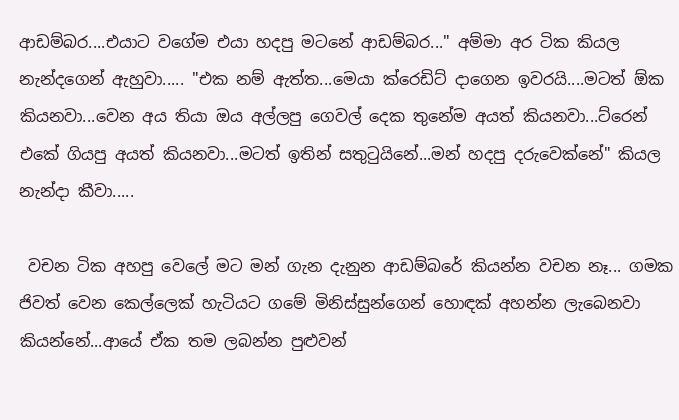ආඩම්බර....එයාට වගේම එයා හදපු මටනේ ආඩම්බර..." අම්මා අර ටික කියල නැන්දගෙන් ඇහුවා..... "එක නම් ඇත්ත...මෙයා ක්රෙඩිට් දාගෙන ඉවරයි....මටත් ඕක කියනවා...වෙන අය තියා ඔය අල්ලපු ගෙවල් දෙක තුනේම අයත් කියනවා...ට්රෙන් එකේ ගියපු අයත් කියනවා...මටත් ඉතින් සතුටුයිනේ...මන් හදපු දරුවෙක්නේ" කියල නැන්දා කීවා.....

 වචන ටික අහපු වෙලේ මට මන් ගැන දැනුන ආඩම්බරේ කියන්න වචන නෑ... ගමක ජිවත් වෙන කෙල්ලෙක් හැටියට ගමේ මිනිස්සුන්ගෙන් හොඳක් අහන්න ලැබෙනවා කියන්නේ...ආයේ ඒක තම ලබන්න පුළුවන්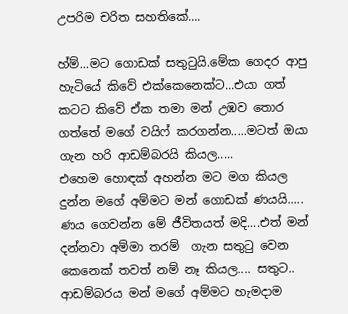උපරිම චරිත සහතිකේ....

හ්ම්...මට ගොඩක් සතුටුයි.මේක ගෙදර ආපු හැටියේ කිවේ එක්කෙනෙක්ට...එයා ගත් කටට කිවේ ඒක තමා මන් උඹව තොර ගත්තේ මගේ වයිෆ් කරගන්න.....මටත් ඔයා ගැන හරි ආඩම්බරයි කියල.....
එහෙම හොඳක් අහන්න මට මග කියල දුන්න මගේ අම්මට මන් ගොඩක් ණයයි..... ණය ගෙවන්න මේ ජීවිතයත් මදි....එත් මන් දන්නවා අම්මා තරම්  ගැන සතුටු වෙන කෙනෙක් තවත් නම් නෑ කියල.... සතුට.. ආඩම්බරය මන් මගේ අම්මට හැමදාම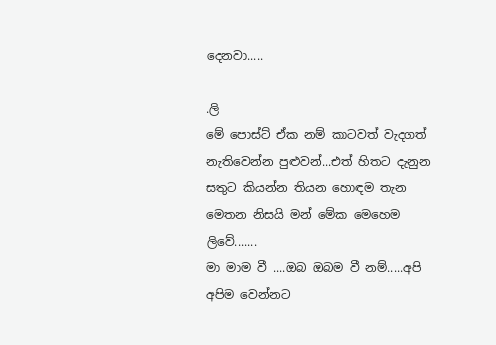දෙනවා.....

.ලි
මේ පොස්ට් ඒක නම් කාටවත් වැදගත් නැතිවෙන්න පුළුවන්...එත් හිතට දැනුන සතුට කියන්න තියන හොඳම තැන මෙතන නිසයි මන් මේක මෙහෙම ලිවේ.......
මා මාම වී ....ඔබ ඔබම වී නම්.....අපි අපිම වෙන්නට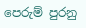පෙරුම් පුරනු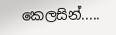කෙලසින්.....